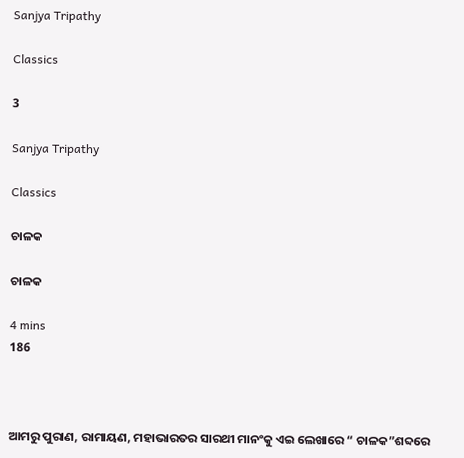Sanjya Tripathy

Classics

3

Sanjya Tripathy

Classics

ଚାଳକ

ଚାଳକ

4 mins
186



ଆମରୁ ପୁରାଣ, ରାମାୟଣ, ମହାଭାରତର ସାରଥୀ ମାନଂକୁ ଏଇ ଲେଖାରେ “ ଚାଳକ”ଶବ୍ଦରେ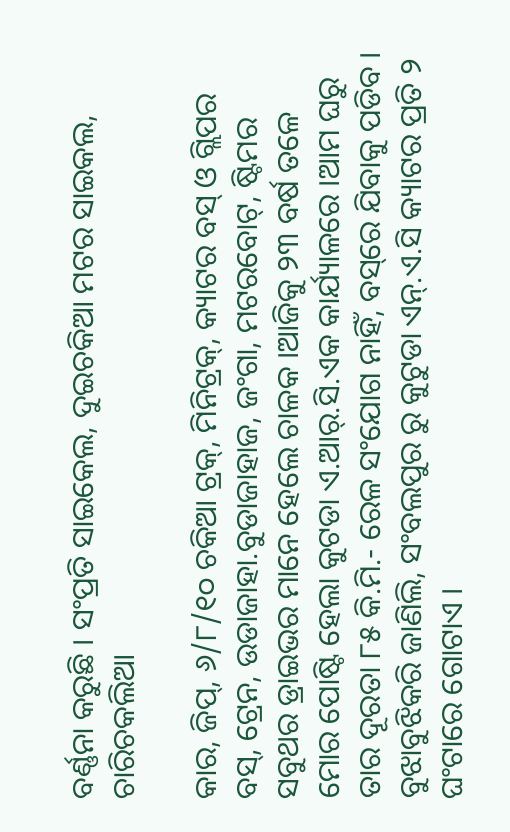ବର୍ଣ୍ଣନା କରୁଛି । ସଂପ୍ରତି ସାଇକେଲ, ଦୁଇଚକିଆ ମଟର ସାଇକଲ, ଚାରିଚକଲିଆ

କାର, ଜିପ୍, ୬/୮/୧୦ ଚକିଆ ଟ୍ରକ୍, ମିନିଟ୍ରକ୍, କ୍ୟାଟର ବସ୍ ଓ ଗ୍ଲିପର ବସ୍, ଟ୍ରେନ, ଉଡାଜାହା.ବୁଡାଜାହାଜ, ଜଂଗା, ମଟରବୋଟ୍, ଷ୍ଟିମର ସବୁଥର ଡ୍ରାଇଭର ମାନେ ହେଲେ ଚାଳକ ।ଆଜିକୁ ୨୩ ବର୍ଷ ତଳେ ମୋର ପୋଷ୍ଟି ହେଲା କୁଟଡା ଏ.ଆର୍.ସି.ଏକ କାର୍ଯ୍ୟାଳରେ ।ଆମ ଘରୁ ତାର ଦୂରତା ୮୫ କି.ମି.- ରେଳ ସଂଯୋଗ ନାହିଁ, ବସ୍‌ରେ ଯିବାକୁ ପଡିବ । ବୁଝାବୁଝିକରି ଜାଣିଲି, ସଂବଲପୁର ରୁ କୁଟୁଡା ଏନ୍.ଏ.ସି କ୍ୟାଟର ପ୍ରତି ୨ ଘଂଟାରେ ଗୋଟାଏ ।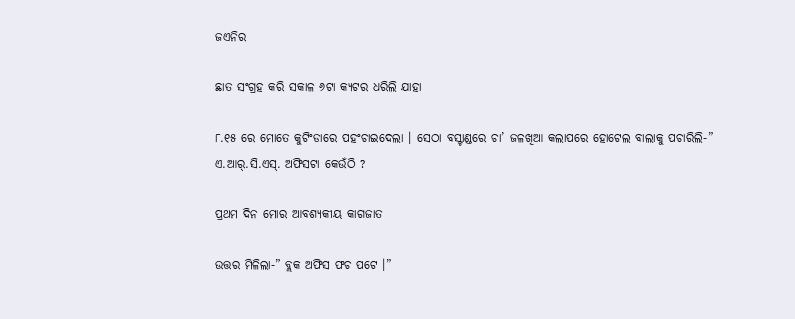ଜଏନିର

ଛାତ ସଂଗ୍ରହ କରି ସକାଳ ୬ଟା କ୍ୟଟର ଧରିଲି ଯାହା

୮.୧୫ ରେ ମୋତେ କୁଟିଂଡାରେ ପହଂଚାଇଦେଲା । ସେଠା ବସ୍ଟାଣ୍ଡରେ ଚା’ ଜଳଖିଆ କଲାପରେ ହୋଟେଲ ବାଲାକୁ ପଚାରିଲି-” ଏ.ଆର୍.ସି.ଏସ୍. ଅଫିସଟା କେଉଁଠି ?

ପ୍ରଥମ ଦିନ ମୋର ଆବଶ୍ୟକୀୟ କାଗଜାତ

ଉତ୍ତର ମିଳିଲା-” ବ୍ଲକ ଅଫିସ ଫଚ ପଟେ ।”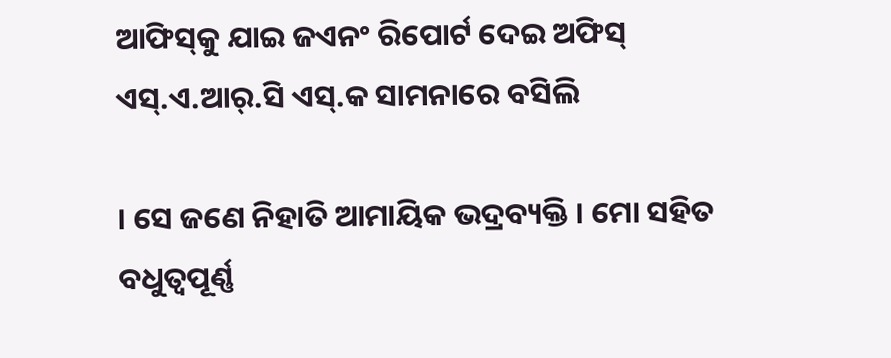ଆଫିସ୍‌କୁ ଯାଇ ଜଏନଂ ରିପୋର୍ଟ ଦେଇ ଅଫିସ୍ ଏସ୍.ଏ.ଆର୍.ସି ଏସ୍.କ ସାମନାରେ ବସିଲି

। ସେ ଜଣେ ନିହାତି ଆମାୟିକ ଭଦ୍ରବ୍ୟକ୍ତି । ମୋ ସହିତ ବଧୁତ୍ଵପୂର୍ଣ୍ଣ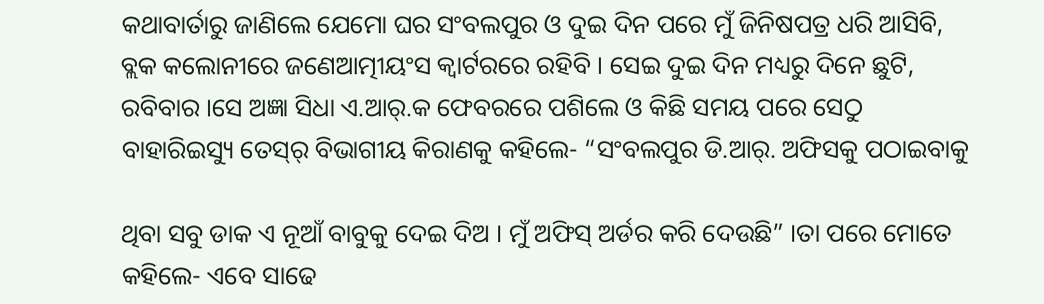କଥାବାର୍ତାରୁ ଜାଣିଲେ ଯେମୋ ଘର ସଂବଲପୁର ଓ ଦୁଇ ଦିନ ପରେ ମୁଁ ଜିନିଷପତ୍ର ଧରି ଆସିବି, ବ୍ଲକ କଲୋନୀରେ ଜଣେଆତ୍ମୀୟଂସ କ୍ୱାର୍ଟରରେ ରହିବି । ସେଇ ଦୁଇ ଦିନ ମଧ୍ୟରୁ ଦିନେ ଛୁଟି, ରବିବାର ।ସେ ଅଜ୍ଞା ସିଧା ଏ.ଆର୍‌.କ ଫେବରରେ ପଶିଲେ ଓ କିଛି ସମୟ ପରେ ସେଠୁ ବାହାରିଇସ୍ୟୁ ତେସ୍‌ର୍ ବିଭାଗୀୟ କିରାଣକୁ କହିଲେ- “ସଂବଲପୁର ଡି.ଆର୍. ଅଫିସକୁ ପଠାଇବାକୁ

ଥିବା ସବୁ ଡାକ ଏ ନୂଆଁ ବାବୁକୁ ଦେଇ ଦିଅ । ମୁଁ ଅଫିସ୍ ଅର୍ଡର କରି ଦେଉଛି” ।ତା ପରେ ମୋତେ କହିଲେ- ଏବେ ସାଢେ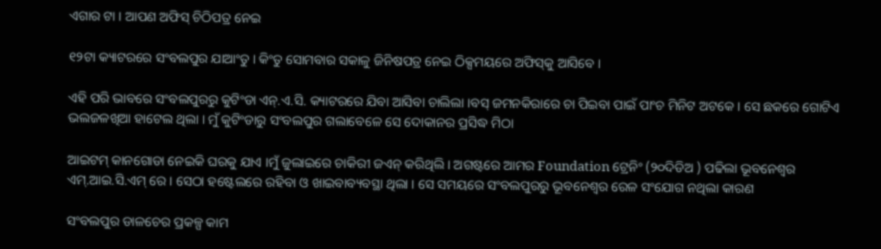ଏଗାର ଟା । ଆପଣ ଅଫିସ୍ ଚିଠିପତ୍ର ନେଇ

୧୨ଟା କ୍ୟାଟରରେ ସଂବଲପୁର ଯାଆଂତୁ । କିଂତୁ ସୋମବାର ସକାଳୁ ଜିନିଷପତ୍ର ନେଇ ଠିକ୍ସମୟରେ ଅଫିସ୍‌କୁ ଆସିବେ ।

ଏହି ପରି ଭାବରେ ସଂବଲପୁରରୁ କୁଟିଂଡା ଏନ୍.ଏ.ସି. କ୍ୟାଟରରେ ଯିବା ଆସିବା ଚାଲିଲା ।ବସ୍‌ ଜମନକିରାରେ ଚା ପିଇବା ପାଇଁ ପାଂଚ ମିନିଟ ଅଟକେ । ସେ ଛକରେ ଗୋଟିଏ ଭଲଜଳଖିଆ ହାଟେଲ ଥିଲା । ମୁଁ କୁଟିଂଡାରୁ ସଂବଲପୁର ଗଲାବେଳେ ସେ ଦୋକାନର ପ୍ରସିଦ୍ଧ ମିଠା

ଆଇଟମ୍ କାନଗୋଡା ନେଇକି ଘରକୁ ଯାଏ ।ମୁଁ ଜୁଲାଇରେ ଚାକିରୀ ଜଏନ୍ କରିଥିଲି । ଅଗଷ୍ଟରେ ଆମର Foundation ଟ୍ରେନିଂ (୨୦ଦିଡିଅ ) ପଢିଲା ଭୂବନେଶ୍ୱର ଏମ୍.ଆଇ.ସି.ଏମ୍ ରେ । ସେଠା ହଷ୍ଟେଲରେ ରହିବା ଓ ଖାଇବାବ୍ୟବସ୍ଥା ଥିଲା । ସେ ସମୟରେ ସଂବଲପୁରରୁ ଭୂବନେଶ୍ୱର ରେଳ ସଂଯୋଗ ନଥିଲା କାରଣ

ସଂବଲପୁର ଡାଳଚେର ପ୍ରକଳ୍ପ କାମ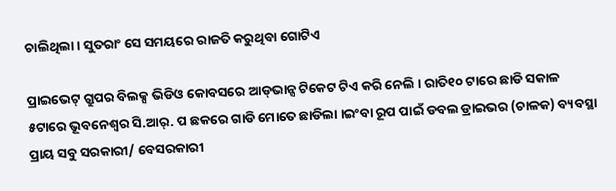ଚାଲିଥିଲା । ସୁତରାଂ ସେ ସମୟରେ ରାଜତି କରୁଥିବା ଗୋଟିଏ

ପ୍ରାଇଭେଟ୍‌ ଗ୍ରୁପର ବିଲକ୍ସ ଭିଡିଓ କୋବସରେ ଆଡ୍‌ଭାନ୍ସ ଟିକେଟ ଟିଏ କରି ନେଲି । ରାତି୧୦ ଟାରେ ଛାଡି ସକାଳ ୫ଟାରେ ଭୂବନେଶ୍ୱର ସି.ଆର୍. ପ ଛକରେ ଗାଡି ମୋତେ ଛାଡିଲା ।ଇଂବା ରୂପ ପାଇଁ ଡବଲ ଡ୍ରାଇଭର (ଚାଳକ) ବ୍ୟବସ୍ଥା ପ୍ରାୟ ସବୁ ସରକାରୀ/ ବେସରକାରୀ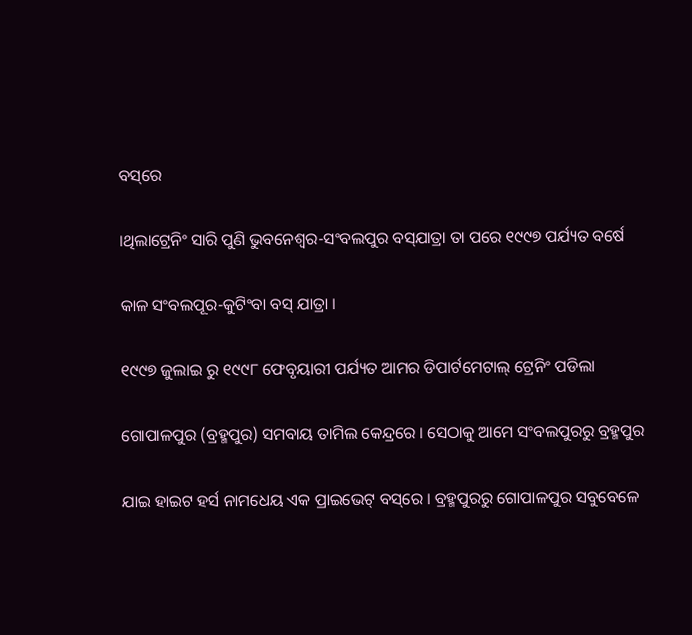ବସ୍‌ରେ

।ଥିଲାଟ୍ରେନିଂ ସାରି ପୁଣି ଭୁବନେଶ୍ୱର-ସଂବଲପୁର ବସ୍‌ଯାତ୍ରା ତା ପରେ ୧୯୯୭ ପର୍ଯ୍ୟତ ବର୍ଷେ

କାଳ ସଂବଲପୂର-କୁଟିଂବା ବସ୍ ଯାତ୍ରା ।

୧୯୯୭ ଜୁଲାଇ ରୁ ୧୯୯୮ ଫେବୃୟାରୀ ପର୍ଯ୍ୟତ ଆମର ଡିପାର୍ଟମେଟାଲ୍ ଟ୍ରେନିଂ ପଡିଲା

ଗୋପାଳପୁର (ବ୍ରହ୍ମପୁର) ସମବାୟ ତାମିଲ କେନ୍ଦ୍ରରେ । ସେଠାକୁ ଆମେ ସଂବଲପୁରରୁ ବ୍ରହ୍ମପୁର

ଯାଇ ହାଇଟ ହର୍ସ ନାମଧେୟ ଏକ ପ୍ରାଇଭେଟ୍ ବସ୍‌ରେ । ବ୍ରହ୍ମପୁରରୁ ଗୋପାଳପୁର ସବୁବେଳେ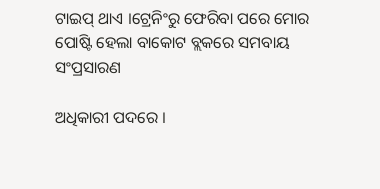ଟାଇପ୍ ଥାଏ ।ଟ୍ରେନିଂରୁ ଫେରିବା ପରେ ମୋର ପୋଷ୍ଟି ହେଲା ବାକୋଟ ବ୍ଲକରେ ସମବାୟ ସଂପ୍ରସାରଣ

ଅଧିକାରୀ ପଦରେ ।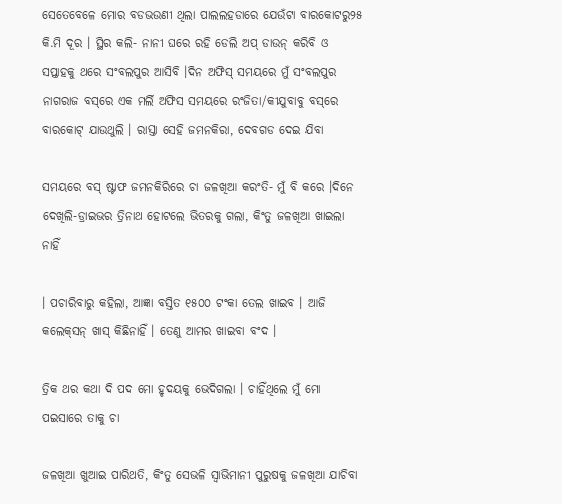ସେତେବେଳେ ମୋର ବଡଭଉଣୀ ଥିଲା ପାଲଲହଡାରେ ଯେଉଁଟା ବାରକୋଟରୁ୨୫ କି.ମି ଦୂର । ସ୍ଥିର କଲି- ନାନୀ ଘରେ ରହି ଡେଲି ଅପ୍ ଡାଉନ୍ କରିବି ଓ ସପ୍ତାହକୁ ଥରେ ସଂବଲପୁର ଆସିବି ।ଦିନ ଅଫିସ୍ ସମୟରେ ମୁଁ ସଂବଲପୁର ନାଗରାଜ ବସ୍‌ରେ ଏକ ମର୍ଲି ଅଫିସ ସମୟରେ ରଂଜିତା/କୀଯୁବାବୁ ବସ୍‌ରେ ବାରକୋଟ୍ ଯାଉଥୁଲି । ରାସ୍ତା ସେହି ଜମନକିରା, ଦେବଗଡ ଦେଇ ଯିବା

ସମୟରେ ବସ୍ ଷ୍ଟାଫ ଜମନକିରିରେ ଚା ଜଳଖିଆ କରଂତି- ମୁଁ ବି କରେ ।ଦିନେ ଦେଖିଲି-ଡ୍ରାଇଭର ତ୍ରିନାଥ ହୋଟଲେ ଭିତରକୁ ଗଲା, କିଂତୁ ଜଳଖିଆ ଖାଇଲା ନାହିଁ

। ପଚାରିବାରୁ କହିଲା, ଆଜ୍ଞା ବସ୍ତିତ ୧୫୦୦ ଟଂକା ତେଲ ଖାଇବ । ଆଜି କଲେକ୍‌ସନ୍ ଖାସ୍ କିଛିନାହିଁ । ତେଣୁ ଆମର ଖାଇବା ବଂଦ ।

ତ୍ରିକ ଥର କଥା ଦି ପଦ ମୋ ହୃଦୟକୁ ଭେଦିଗଲା । ଚାହିଁଥିଲେ ମୁଁ ମୋ ପଇସାରେ ତାକୁ ଚା

ଜଳଖିଆ ଖୁଆଇ ପାରିଥତି, କିଂତୁ ସେଭଳି ସ୍ୱାଭିମାନୀ ପୁରୁଷକୁ ଜଳଖିଆ ଯାଚିବା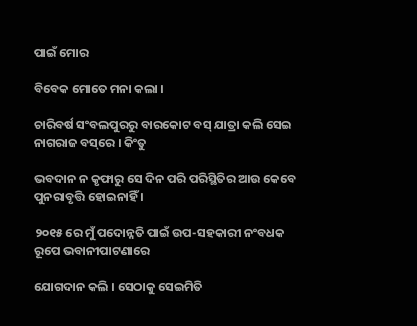ପାଇଁ ମୋର

ବିବେକ ମୋତେ ମନା କଲା ।

ଚାରିବର୍ଷ ସଂବଲପୁରରୁ ବାରକୋଟ ବସ୍ ଯାତ୍ରା କଲି ସେଇ ନାଗରାଜ ବସ୍‌ରେ । କିଂତୁ

ଭବଦାନ ନ କୃଫାରୁ ସେ ଦିନ ପରି ପରିସ୍ଥିତିର ଆଉ କେବେ ପୁନରାବୃତ୍ତି ହୋଇନାହିଁ ।

୨୦୧୫ ରେ ମୁଁ ପଦୋନ୍ନତି ପାଇଁ ଉପ-ସହକାରୀ ନଂବଧକ ରୂପେ ଭବାନୀପାଟଣାରେ

ଯୋଗଦାନ କଲି । ସେଠାକୁ ସେଇମିତି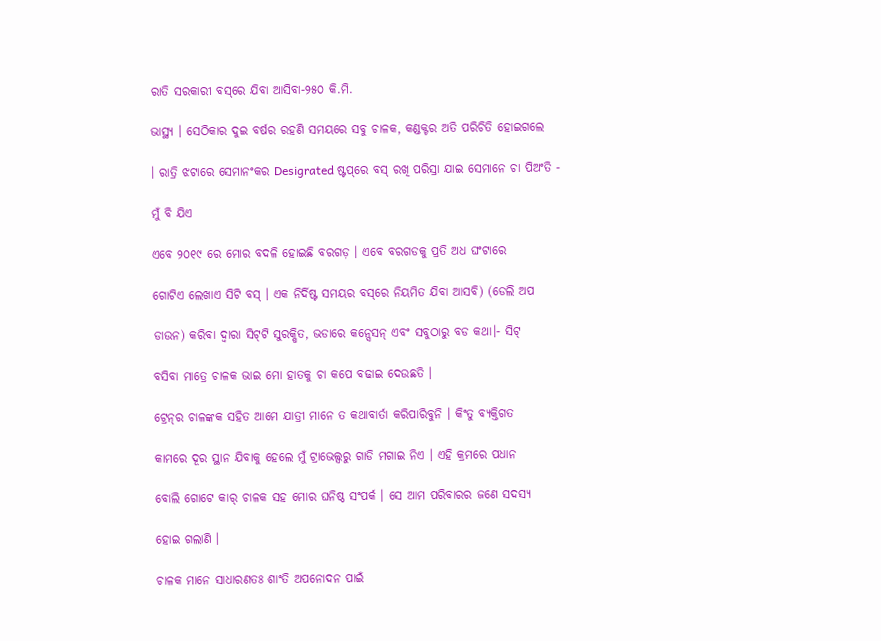ରାତି ସରକାରୀ ବସ୍‌ରେ ଯିବା ଆସିବା-୨୫୦ କି.ମି.

ଭାସ୍ଥ୍ୟ । ସେଠିକାର ଦୁଇ ବର୍ଷର ରହଣି ସମୟରେ ସବୁ ଚାଳକ, କଣ୍ଡକ୍ଟର ଅତି ପରିଚିତି ହୋଇଗଲେ

। ରାତ୍ରି ଝଟାରେ ସେମାନଂକର Desigrated ଷ୍ଟପ୍‌ରେ ବସ୍ ରଖି ପରିସ୍ରା ଯାଇ ସେମାନେ ଚା ପିଅଂତି -

ମୁଁ ବି ଯିଏ

ଏବେ ୨୦୧୯ ରେ ମୋର ବଦଳି ହୋଇଛି ବରଗଡ଼ । ଏବେ ବରଗଡକୁ ପ୍ରତି ଅଧ ଘଂଟାରେ

ଗୋଟିଏ ଲେଖାଏ ସିଟି ବସ୍ । ଏକ ନିର୍ଦିଷ୍ଟ ସମୟର ବସ୍‌ରେ ନିୟମିତ ଯିବା ଆସବି) (ଡେଲି ଅପ

ଡାଉନ) କରିବା ଦ୍ଵାରା ସିଟ୍‌ଟି ସୁରକ୍ଷିତ, ଭଡାରେ କନ୍ସେସନ୍ ଏବଂ ସବୁଠାରୁ ବଡ କଥା।- ସିଟ୍‌

ବସିବା ମାତ୍ରେ ଚାଳକ ଭାଇ ମୋ ହାତକୁ ଚା କପେ ବଢାଇ ଦେଉଛତି ।

ଟ୍ରେନ୍‌ର ଚାଳଙ୍କକ ସହିତ ଆମେ ଯାତ୍ରୀ ମାନେ ତ କଥାବାର୍ତା କରିପାରିବୁନି । କିଂତୁ ବ୍ୟକ୍ତିଗତ

କାମରେ ଦୂର ସ୍ଥାନ ଯିବାକୁ ହେଲେ ମୁଁ ଟ୍ରାଭେଲ୍ସରୁ ଗାଡି ମଗାଇ ନିଏ । ଏହି କ୍ରମରେ ପଧାନ

ବୋଲି ଗୋଟେ କାର୍ ଚାଳକ ସହ ମୋର ଘନିଷ୍ଠ ସଂପର୍କ । ସେ ଆମ ପରିବାରର ଜଣେ ସଦସ୍ୟ

ହୋଇ ଗଲାଣି ।

ଚାଳକ ମାନେ ସାଧାରଣତଃ ଶାଂତି ଅପନୋଦନ ପାଇଁ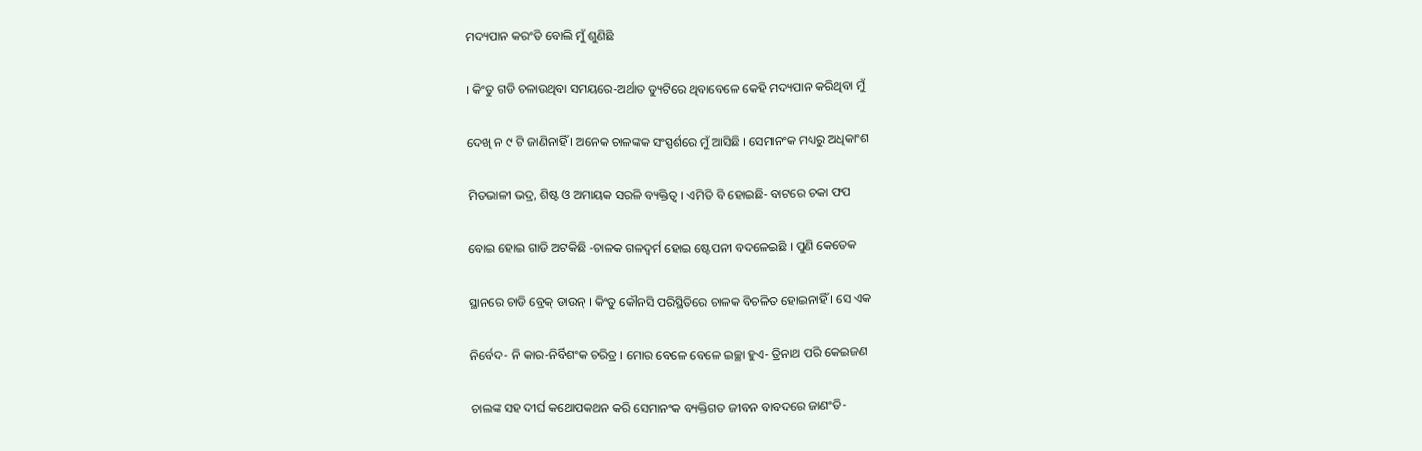ମଦ୍ୟପାନ କରଂତି ବୋଲି ମୁଁ ଶୁଣିଛି

। କିଂତୁ ଗଡି ଚଳାଉଥିବା ସମୟରେ-ଅର୍ଥାତ ଡ୍ୟୁଟିରେ ଥିବାବେଳେ କେହି ମଦ୍ୟପାନ କରିଥିବା ମୁଁ

ଦେଖି ନ ୯ ଟି ଜାଣିନାହିଁ । ଅନେକ ଚାଳଙ୍କକ ସଂସ୍ପର୍ଶରେ ମୁଁ ଆସିଛି । ସେମାନଂକ ମଧ୍ୟରୁ ଅଧିକାଂଶ

ମିତଭାଳୀ ଭଦ୍ର, ଶିଷ୍ଟ ଓ ଅମାୟକ ସରଳି ବ୍ୟକ୍ତିତ୍ଵ । ଏମିତି ବି ହୋଇଛି- ବାଟରେ ଚକା ଫପ

ବୋଇ ହୋଇ ଗାଡି ଅଟକିଛି -ଚାଳକ ଗଳଦ୍ଵର୍ମ ହୋଇ ଷ୍ଟେପନୀ ବଦଳେଇଛି । ପୁଣି କେତେକ

ସ୍ଥାନରେ ଚାଡି ବ୍ରେକ୍ ଡାଉନ୍ । କିଂତୁ କୌନସି ପରିସ୍ଥିତିରେ ଚାଳକ ବିଚଳିତ ହୋଇନାହିଁ । ସେ ଏକ

ନିର୍ବେଦ- ନି କାର-ନିର୍ବିଶଂକ ଚରିତ୍ର । ମୋର ବେଳେ ବେଳେ ଇଚ୍ଛା ହୁଏ- ତ୍ରିନାଥ ପରି କେଇଜଣ

ଚାଲଙ୍କ ସହ ଦୀର୍ଘ କଥୋପକଥନ କରି ସେମାନଂକ ବ୍ୟକ୍ତିଗତ ଜୀବନ ବାବଦରେ ଜାଣଂତି-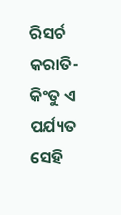ରିସର୍ଚ କରାତି- କିଂତୁ ଏ ପର୍ଯ୍ୟତ ସେହି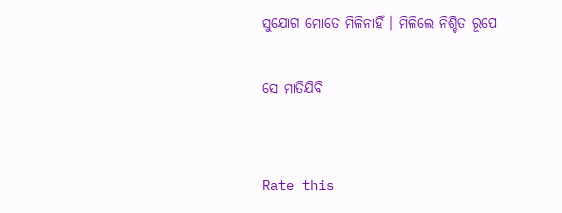ସୁଯୋଗ ମୋତେ ମିଳିନାହିଁ । ମିଳିଲେ ନିଶ୍ଚିତ ରୂପେ

ସେ ମାତିଯିବି


Rate this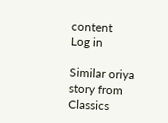content
Log in

Similar oriya story from Classics